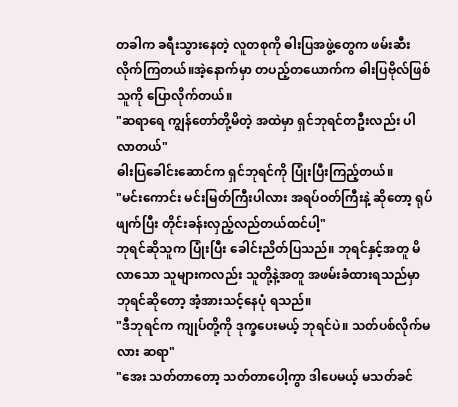တခါက ခရီးသွားနေတဲ့ လူတစုကို ဓါးပြအဖွဲ့တွေက ဖမ်းဆီးလိုက်ကြတယ်။အဲ့နောက်မှာ တပည့်တယောက်က ဓါးပြဗိုလ်ဖြစ်သူကို ပြောလိုက်တယ်။
"ဆရာရေ ကျွန်တော်တို့မိတဲ့ အထဲမှာ ရှင်ဘုရင်တဦးလည်း ပါလာတယ်"
ဓါးပြခေါင်းဆောင်က ရှင်ဘုရင်ကို ပြုံးပြီးကြည့်တယ်။
"မင်းကောင်း မင်းမြတ်ကြီးပါလား အရပ်ဝတ်ကြီးနဲ့ ဆိုတော့ ရုပ်ဖျက်ပြီး တိုင်းခန်းလှည့်လည်တယ်ထင်ပါ့"
ဘုရင်ဆိုသူက ပြုံးပြီး ခေါင်းညိတ်ပြသည်။ ဘုရင်နှင့်အတူ မိလာသော သူများကလည်း သူတို့နဲ့အတူ အဖမ်းခံထားရသည်မှာ ဘုရင်ဆိုတော့ အံ့အားသင့်နေပုံ ရသည်။
"ဒီဘုရင်က ကျုပ်တို့ကို ဒုက္ခပေးမယ့် ဘုရင်ပဲ။ သတ်ပစ်လိုက်မလား ဆရာ"
"အေး သတ်တာတော့ သတ်တာပေါ့ကွာ ဒါပေမယ့် မသတ်ခင်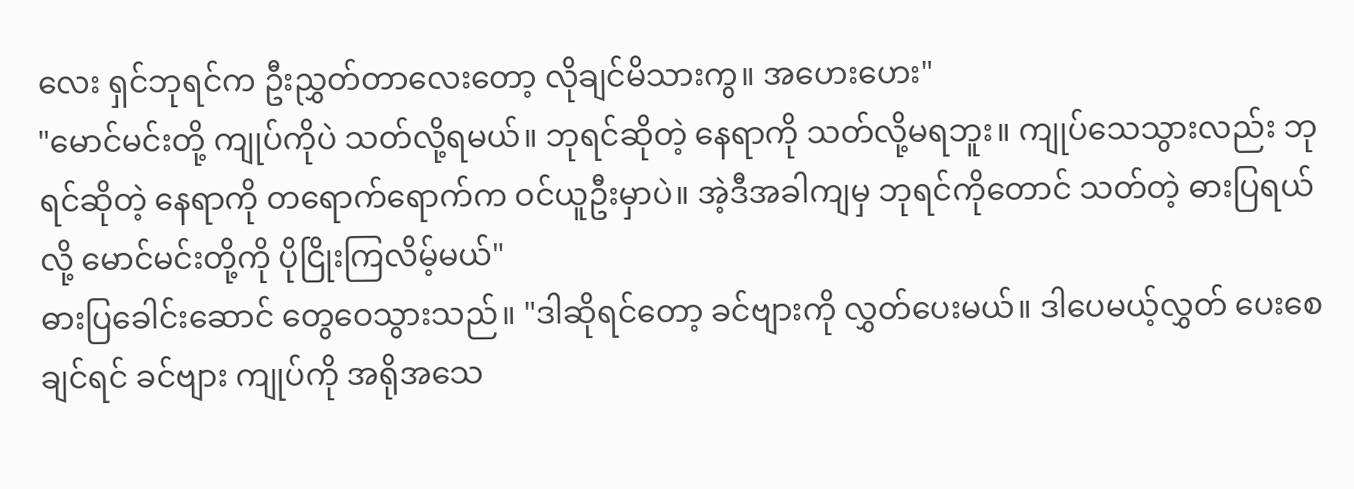လေး ရှင်ဘုရင်က ဦးညွှတ်တာလေးတော့ လိုချင်မိသားကွ။ အဟေးဟေး"
"မောင်မင်းတို့ ကျုပ်ကိုပဲ သတ်လို့ရမယ်။ ဘုရင်ဆိုတဲ့ နေရာကို သတ်လို့မရဘူး။ ကျုပ်သေသွားလည်း ဘုရင်ဆိုတဲ့ နေရာကို တရောက်ရောက်က ဝင်ယူဦးမှာပဲ။ အဲ့ဒီအခါကျမှ ဘုရင်ကိုတောင် သတ်တဲ့ ဓားပြရယ်လို့ မောင်မင်းတို့ကို ပိုငြိုးကြလိမ့်မယ်"
ဓားပြခေါင်းဆောင် တွေဝေသွားသည်။ "ဒါဆိုရင်တော့ ခင်ဗျားကို လွှတ်ပေးမယ်။ ဒါပေမယ့်လွှတ် ပေးစေချင်ရင် ခင်ဗျား ကျုပ်ကို အရိုအသေ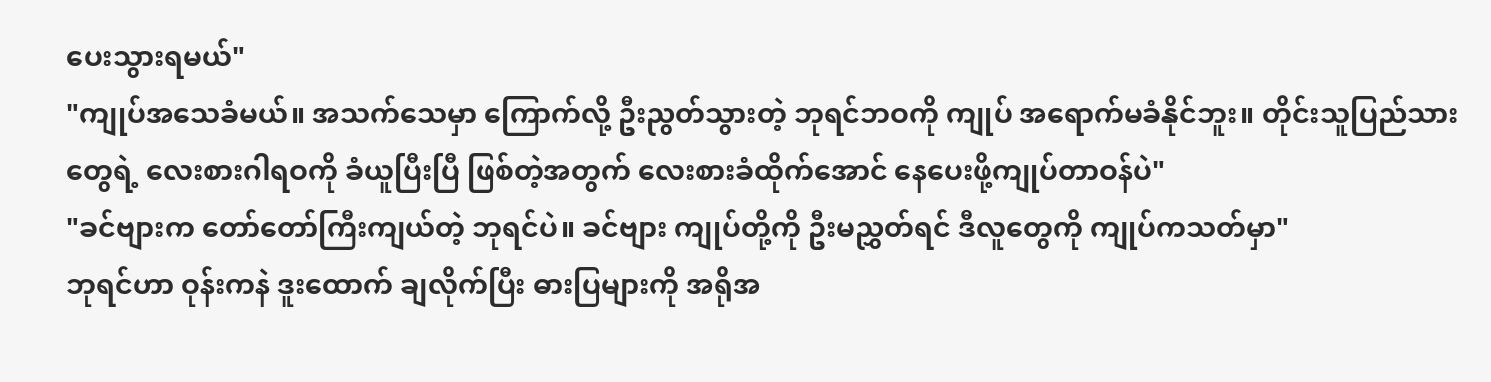ပေးသွားရမယ်"
"ကျုပ်အသေခံမယ်။ အသက်သေမှာ ကြောက်လို့ ဦးညွတ်သွားတဲ့ ဘုရင်ဘဝကို ကျုပ် အရောက်မခံနိုင်ဘူး။ တိုင်းသူပြည်သားတွေရဲ့ လေးစားဂါရဝကို ခံယူပြီးပြီ ဖြစ်တဲ့အတွက် လေးစားခံထိုက်အောင် နေပေးဖို့ကျုပ်တာဝန်ပဲ"
"ခင်ဗျားက တော်တော်ကြီးကျယ်တဲ့ ဘုရင်ပဲ။ ခင်ဗျား ကျုပ်တို့ကို ဦးမညွှတ်ရင် ဒီလူတွေကို ကျုပ်ကသတ်မှာ"
ဘုရင်ဟာ ဝုန်းကနဲ ဒူးထောက် ချလိုက်ပြီး ဓားပြများကို အရိုအ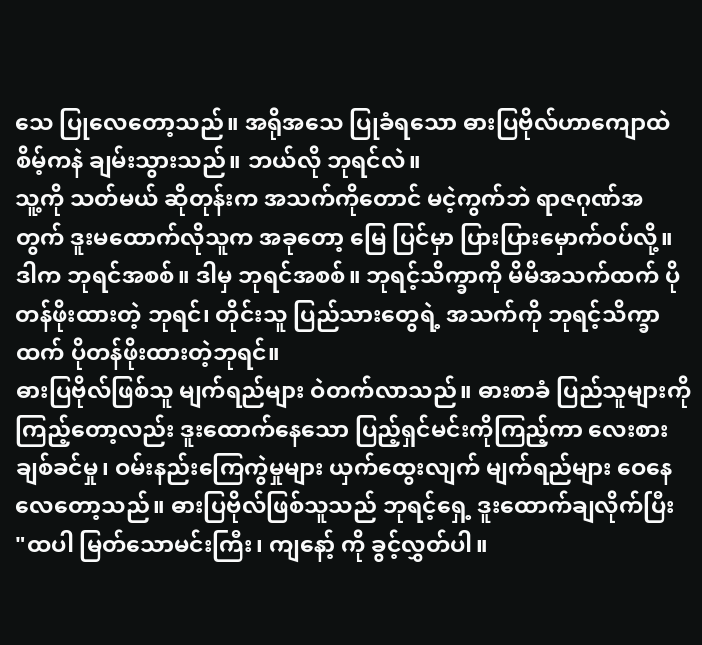သေ ပြုလေတော့သည်။ အရိုအသေ ပြုခံရသော ဓားပြဗိုလ်ဟာကျောထဲစိမ့်ကနဲ ချမ်းသွားသည်။ ဘယ်လို ဘုရင်လဲ။
သူ့ကို သတ်မယ် ဆိုတုန်းက အသက်ကိုတောင် မငဲ့ကွက်ဘဲ ရာဇဂုဏ်အတွက် ဒူးမထောက်လိုသူက အခုတော့ မြေ ပြင်မှာ ပြားပြားမှောက်ဝပ်လို့။ ဒါက ဘုရင်အစစ်။ ဒါမှ ဘုရင်အစစ်။ ဘုရင့်သိက္ခာကို မိမိအသက်ထက် ပိုတန်ဖိုးထားတဲ့ ဘုရင်၊ တိုင်းသူ ပြည်သားတွေရဲ့ အသက်ကို ဘုရင့်သိက္ခာထက် ပိုတန်ဖိုးထားတဲ့ဘုရင်။
ဓားပြဗိုလ်ဖြစ်သူ မျက်ရည်များ ဝဲတက်လာသည်။ ဓားစာခံ ပြည်သူများကို ကြည့်တော့လည်း ဒူးထောက်နေသော ပြည့်ရှင်မင်းကိုကြည့်ကာ လေးစားချစ်ခင်မှု၊ ဝမ်းနည်းကြေကွဲမှုများ ယှက်ထွေးလျက် မျက်ရည်များ ဝေနေလေတော့သည်။ ဓားပြဗိုလ်ဖြစ်သူသည် ဘုရင့်ရှေ့ ဒူးထောက်ချလိုက်ပြီး
"ထပါ မြတ်သောမင်းကြီး၊ ကျနော့် ကို ခွင့်လွှတ်ပါ။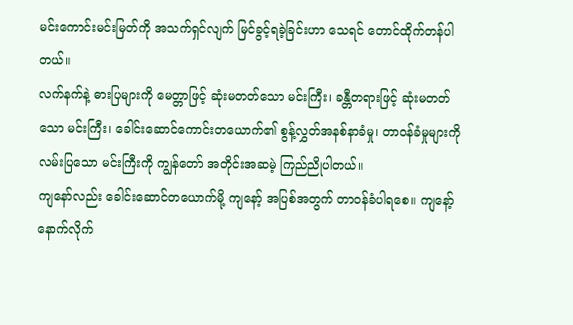မင်းကောင်းမင်းမြတ်ကို အသက်ရှင်လျက် မြင်ခွင့်ရခဲ့ခြင်းဟာ သေရင် တောင်ထိုက်တန်ပါတယ်။
လက်နက်နဲ့ ဓားပြများကို မေတ္တာဖြင့် ဆုံးမတတ်သော မင်းကြီး၊ ခန္တီတရားဖြင့် ဆုံးမတတ်သော မင်းကြီး၊ ခေါင်းဆောင်ကောင်းတယောက်၏ စွန့်လွှတ်အနစ်နာခံမှု၊ တာဝန်ခံမှုများကို လမ်းပြသော မင်းကြီးကို ကျွန်တော် အတိုင်းအဆမဲ့ ကြည်ညိုပါတယ်။
ကျနော်လည်း ခေါင်းဆောင်တယောက်မို့ ကျနော့် အပြစ်အတွက် တာဝန်ခံပါရစေ။ ကျနော့် နောက်လိုက်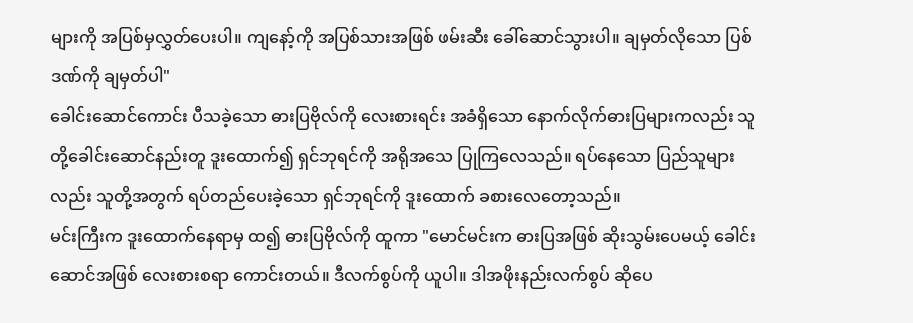များကို အပြစ်မှလွှတ်ပေးပါ။ ကျနော့်ကို အပြစ်သားအဖြစ် ဖမ်းဆီး ခေါ်ဆောင်သွားပါ။ ချမှတ်လိုသော ပြစ်ဒဏ်ကို ချမှတ်ပါ"
ခေါင်းဆောင်ကောင်း ပီသခဲ့သော ဓားပြဗိုလ်ကို လေးစားရင်း အခံရှိသော နောက်လိုက်ဓားပြများကလည်း သူတို့ခေါင်းဆောင်နည်းတူ ဒူးထောက်၍ ရှင်ဘုရင်ကို အရိုအသေ ပြုကြလေသည်။ ရပ်နေသော ပြည်သူများလည်း သူတို့အတွက် ရပ်တည်ပေးခဲ့သော ရှင်ဘုရင်ကို ဒူးထောက် ခစားလေတော့သည်။
မင်းကြီးက ဒူးထောက်နေရာမှ ထ၍ ဓားပြဗိုလ်ကို ထူကာ "မောင်မင်းက ဓားပြအဖြစ် ဆိုးသွမ်းပေမယ့် ခေါင်းဆောင်အဖြစ် လေးစားစရာ ကောင်းတယ်။ ဒီလက်စွပ်ကို ယူပါ။ ဒါအဖိုးနည်းလက်စွပ် ဆိုပေ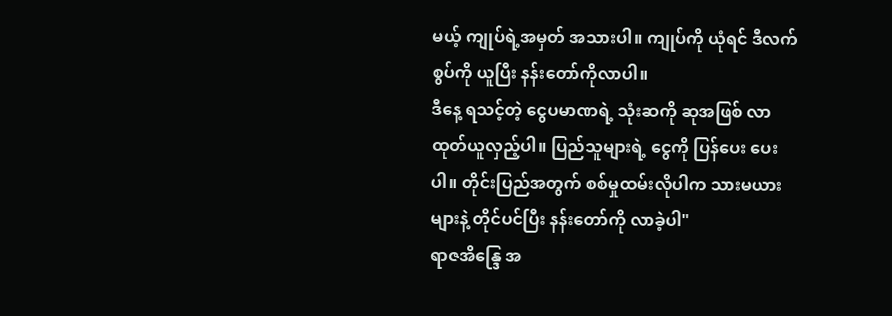မယ့် ကျုပ်ရဲ့အမှတ် အသားပါ။ ကျုပ်ကို ယုံရင် ဒီလက်စွပ်ကို ယူပြီး နန်းတော်ကိုလာပါ။
ဒီနေ့ ရသင့်တဲ့ ငွေပမာဏရဲ့ သုံးဆကို ဆုအဖြစ် လာထုတ်ယူလှည့်ပါ။ ပြည်သူများရဲ့ ငွေကို ပြန်ပေး ပေးပါ။ တိုင်းပြည်အတွက် စစ်မှုထမ်းလိုပါက သားမယားများနဲ့ တိုင်ပင်ပြီး နန်းတော်ကို လာခဲ့ပါ"
ရာဇအိန္ဒြေ အ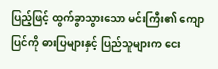ပြည့်ဖြင့် ထွက်ခွာသွားသော မင်းကြီး၏ ကျောပြင်ကို ဓားပြများနှင့် ပြည်သူများက ငေး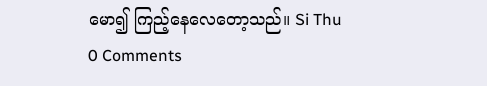မော၍ ကြည့်နေလေတော့သည်။ Si Thu
0 Comments